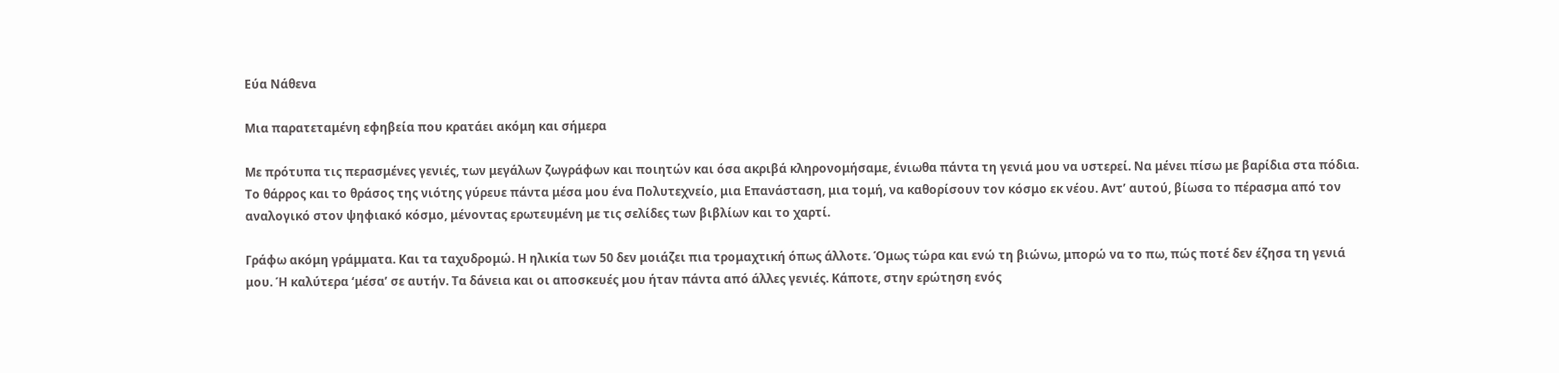Εύα Νάθενα

Μια παρατεταμένη εφηβεία που κρατάει ακόμη και σήμερα

Με πρότυπα τις περασμένες γενιές, των μεγάλων ζωγράφων και ποιητών και όσα ακριβά κληρονομήσαμε, ένιωθα πάντα τη γενιά μου να υστερεί. Να μένει πίσω με βαρίδια στα πόδια. Το θάρρος και το θράσος της νιότης γύρευε πάντα μέσα μου ένα Πολυτεχνείο, μια Επανάσταση, μια τομή, να καθορίσουν τον κόσμο εκ νέου. Αντ’ αυτού, βίωσα το πέρασμα από τον αναλογικό στον ψηφιακό κόσμο, μένοντας ερωτευμένη με τις σελίδες των βιβλίων και το χαρτί.

Γράφω ακόμη γράμματα. Και τα ταχυδρομώ. Η ηλικία των 50 δεν μοιάζει πια τρομαχτική όπως άλλοτε. Όμως τώρα και ενώ τη βιώνω, μπορώ να το πω, πώς ποτέ δεν έζησα τη γενιά μου. Ή καλύτερα ‘μέσα’ σε αυτήν. Τα δάνεια και οι αποσκευές μου ήταν πάντα από άλλες γενιές. Κάποτε, στην ερώτηση ενός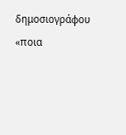δημοσιογράφου «ποια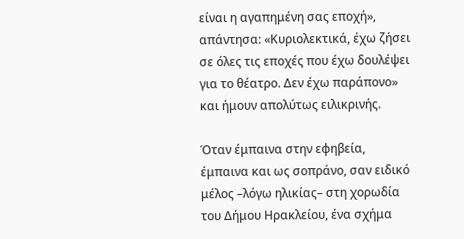είναι η αγαπημένη σας εποχή», απάντησα: «Κυριολεκτικά, έχω ζήσει σε όλες τις εποχές που έχω δουλέψει για το θέατρο. Δεν έχω παράπονο» και ήμουν απολύτως ειλικρινής.

Όταν έμπαινα στην εφηβεία, έμπαινα και ως σοπράνο, σαν ειδικό μέλος –λόγω ηλικίας– στη χορωδία του Δήμου Ηρακλείου, ένα σχήμα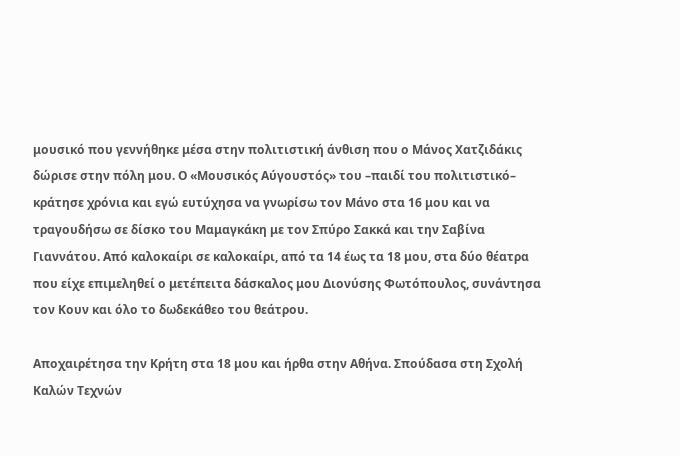μουσικό που γεννήθηκε μέσα στην πολιτιστική άνθιση που ο Μάνος Χατζιδάκις δώρισε στην πόλη μου. Ο «Μουσικός Αύγουστός» του –παιδί του πολιτιστικό– κράτησε χρόνια και εγώ ευτύχησα να γνωρίσω τον Μάνο στα 16 μου και να τραγουδήσω σε δίσκο του Μαμαγκάκη με τον Σπύρο Σακκά και την Σαβίνα Γιαννάτου. Από καλοκαίρι σε καλοκαίρι, από τα 14 έως τα 18 μου, στα δύο θέατρα που είχε επιμεληθεί ο μετέπειτα δάσκαλος μου Διονύσης Φωτόπουλος, συνάντησα τον Κουν και όλο το δωδεκάθεο του θεάτρου.

Αποχαιρέτησα την Κρήτη στα 18 μου και ήρθα στην Αθήνα. Σπούδασα στη Σχολή Καλών Τεχνών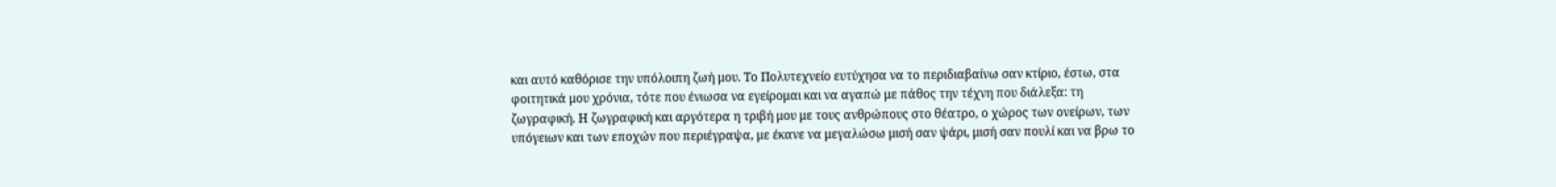και αυτό καθόρισε την υπόλοιπη ζωή μου. Το Πολυτεχνείο ευτύχησα να το περιδιαβαίνω σαν κτίριο, έστω, στα φοιτητικά μου χρόνια, τότε που ένιωσα να εγείρομαι και να αγαπώ με πάθος την τέχνη που διάλεξα: τη ζωγραφική. Η ζωγραφική και αργότερα η τριβή μου με τους ανθρώπους στο θέατρο, ο χώρος των ονείρων, των υπόγειων και των εποχών που περιέγραψα, με έκανε να μεγαλώσω μισή σαν ψάρι, μισή σαν πουλί και να βρω το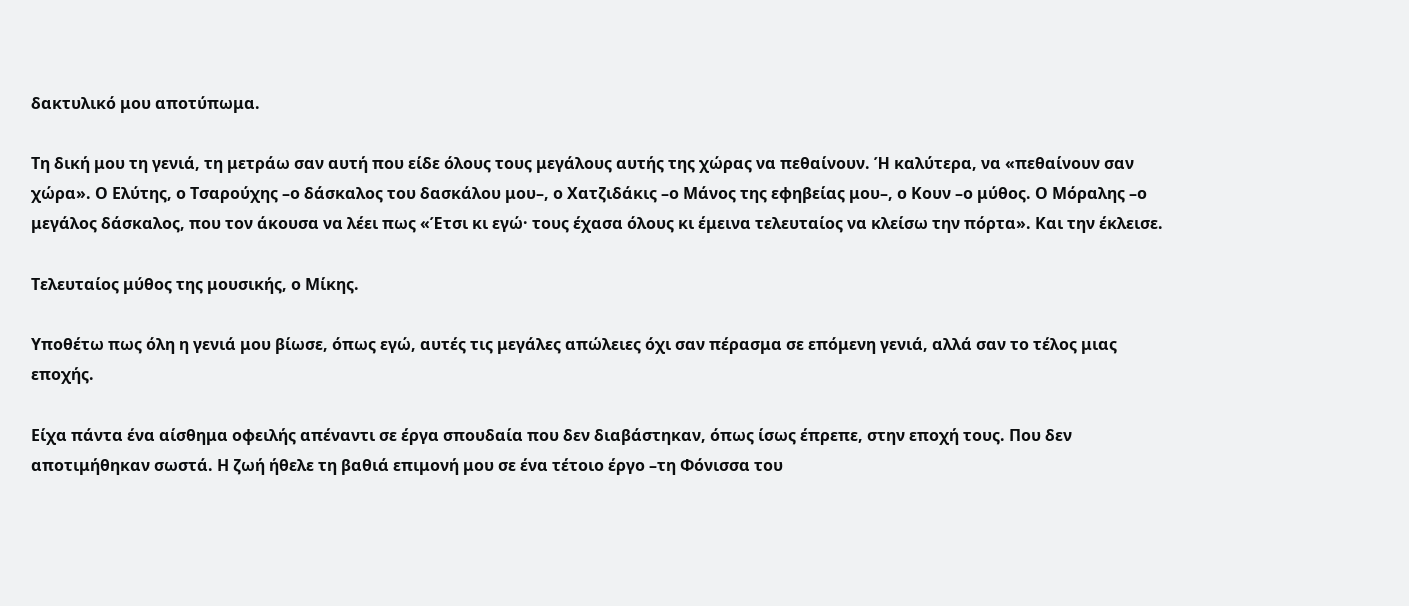δακτυλικό μου αποτύπωμα.

Τη δική μου τη γενιά, τη μετράω σαν αυτή που είδε όλους τους μεγάλους αυτής της χώρας να πεθαίνουν. Ή καλύτερα, να «πεθαίνουν σαν χώρα». Ο Ελύτης, ο Τσαρούχης –ο δάσκαλος του δασκάλου μου–, ο Χατζιδάκις –ο Μάνος της εφηβείας μου–, ο Κουν –ο μύθος. Ο Μόραλης –ο μεγάλος δάσκαλος, που τον άκουσα να λέει πως «Έτσι κι εγώ· τους έχασα όλους κι έμεινα τελευταίος να κλείσω την πόρτα». Και την έκλεισε.

Τελευταίος μύθος της μουσικής, ο Μίκης.

Υποθέτω πως όλη η γενιά μου βίωσε, όπως εγώ, αυτές τις μεγάλες απώλειες όχι σαν πέρασμα σε επόμενη γενιά, αλλά σαν το τέλος μιας εποχής.

Είχα πάντα ένα αίσθημα οφειλής απέναντι σε έργα σπουδαία που δεν διαβάστηκαν, όπως ίσως έπρεπε, στην εποχή τους. Που δεν αποτιμήθηκαν σωστά. Η ζωή ήθελε τη βαθιά επιμονή μου σε ένα τέτοιο έργο –τη Φόνισσα του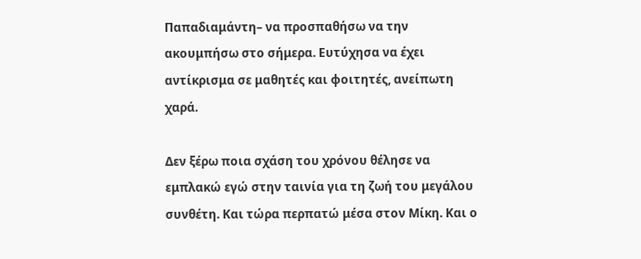Παπαδιαμάντη– να προσπαθήσω να την ακουμπήσω στο σήμερα. Ευτύχησα να έχει αντίκρισμα σε μαθητές και φοιτητές, ανείπωτη χαρά.

Δεν ξέρω ποια σχάση του χρόνου θέλησε να εμπλακώ εγώ στην ταινία για τη ζωή του μεγάλου συνθέτη. Και τώρα περπατώ μέσα στον Μίκη. Και ο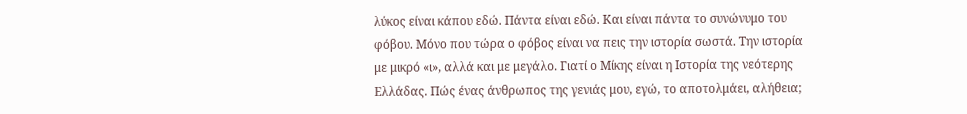λύκος είναι κάπου εδώ. Πάντα είναι εδώ. Και είναι πάντα το συνώνυμο του φόβου. Μόνο που τώρα ο φόβος είναι να πεις την ιστορία σωστά. Την ιστορία με μικρό «ι», αλλά και με μεγάλο. Γιατί ο Μίκης είναι η Ιστορία της νεότερης Ελλάδας. Πώς ένας άνθρωπος της γενιάς μου, εγώ, το αποτολμάει, αλήθεια;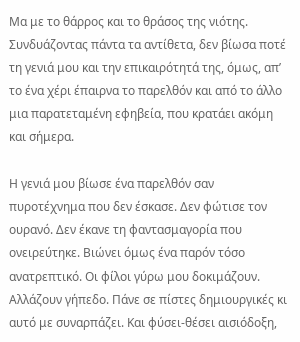Μα με το θάρρος και το θράσος της νιότης. Συνδυάζοντας πάντα τα αντίθετα, δεν βίωσα ποτέ τη γενιά μου και την επικαιρότητά της, όμως, απ’ το ένα χέρι έπαιρνα το παρελθόν και από το άλλο μια παρατεταμένη εφηβεία, που κρατάει ακόμη και σήμερα.

Η γενιά μου βίωσε ένα παρελθόν σαν πυροτέχνημα που δεν έσκασε. Δεν φώτισε τον ουρανό. Δεν έκανε τη φαντασμαγορία που ονειρεύτηκε. Βιώνει όμως ένα παρόν τόσο ανατρεπτικό. Οι φίλοι γύρω μου δοκιμάζουν. Αλλάζουν γήπεδο. Πάνε σε πίστες δημιουργικές κι αυτό με συναρπάζει. Και φύσει-θέσει αισιόδοξη,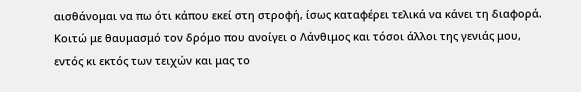αισθάνομαι να πω ότι κάπου εκεί στη στροφή, ίσως καταφέρει τελικά να κάνει τη διαφορά. Κοιτώ με θαυμασμό τον δρόμο που ανοίγει ο Λάνθιμος και τόσοι άλλοι της γενιάς μου, εντός κι εκτός των τειχών και μας το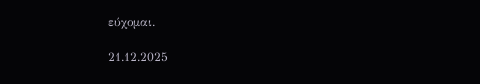εύχομαι.

21.12.2025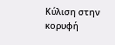Κύλιση στην κορυφή